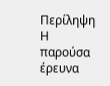Περίληψη
Η παρούσα έρευνα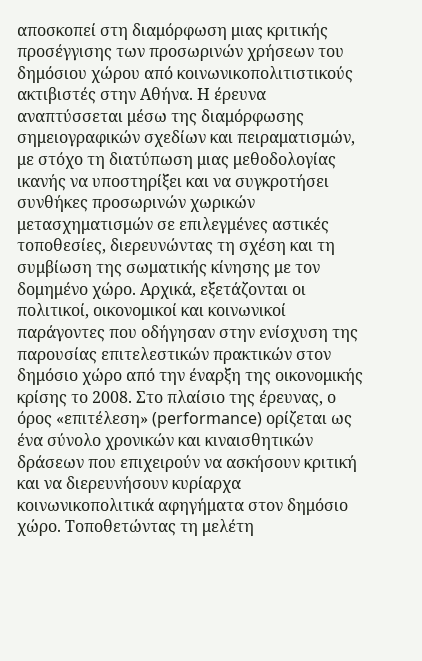αποσκοπεί στη διαμόρφωση μιας κριτικής προσέγγισης των προσωρινών χρήσεων του δημόσιου χώρου από κοινωνικοπολιτιστικούς ακτιβιστές στην Αθήνα. Η έρευνα αναπτύσσεται μέσω της διαμόρφωσης σημειογραφικών σχεδίων και πειραματισμών, με στόχο τη διατύπωση μιας μεθοδολογίας ικανής να υποστηρίξει και να συγκροτήσει συνθήκες προσωρινών χωρικών μετασχηματισμών σε επιλεγμένες αστικές τοποθεσίες, διερευνώντας τη σχέση και τη συμβίωση της σωματικής κίνησης με τον δομημένο χώρο. Αρχικά, εξετάζονται οι πολιτικοί, οικονομικοί και κοινωνικοί παράγοντες που οδήγησαν στην ενίσχυση της παρουσίας επιτελεστικών πρακτικών στον δημόσιο χώρο από την έναρξη της οικονομικής κρίσης το 2008. Στο πλαίσιο της έρευνας, ο όρος «επιτέλεση» (performance) ορίζεται ως ένα σύνολο χρονικών και κιναισθητικών δράσεων που επιχειρούν να ασκήσουν κριτική και να διερευνήσουν κυρίαρχα κοινωνικοπολιτικά αφηγήματα στον δημόσιο χώρο. Τοποθετώντας τη μελέτη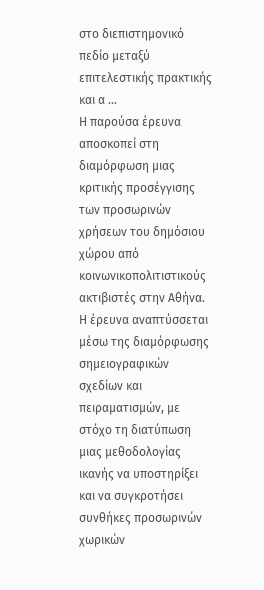στο διεπιστημονικό πεδίο μεταξύ επιτελεστικής πρακτικής και α ...
Η παρούσα έρευνα αποσκοπεί στη διαμόρφωση μιας κριτικής προσέγγισης των προσωρινών χρήσεων του δημόσιου χώρου από κοινωνικοπολιτιστικούς ακτιβιστές στην Αθήνα. Η έρευνα αναπτύσσεται μέσω της διαμόρφωσης σημειογραφικών σχεδίων και πειραματισμών, με στόχο τη διατύπωση μιας μεθοδολογίας ικανής να υποστηρίξει και να συγκροτήσει συνθήκες προσωρινών χωρικών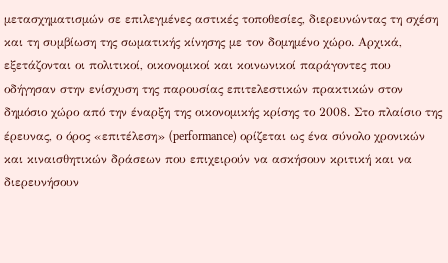μετασχηματισμών σε επιλεγμένες αστικές τοποθεσίες, διερευνώντας τη σχέση και τη συμβίωση της σωματικής κίνησης με τον δομημένο χώρο. Αρχικά, εξετάζονται οι πολιτικοί, οικονομικοί και κοινωνικοί παράγοντες που οδήγησαν στην ενίσχυση της παρουσίας επιτελεστικών πρακτικών στον δημόσιο χώρο από την έναρξη της οικονομικής κρίσης το 2008. Στο πλαίσιο της έρευνας, ο όρος «επιτέλεση» (performance) ορίζεται ως ένα σύνολο χρονικών και κιναισθητικών δράσεων που επιχειρούν να ασκήσουν κριτική και να διερευνήσουν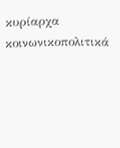κυρίαρχα κοινωνικοπολιτικά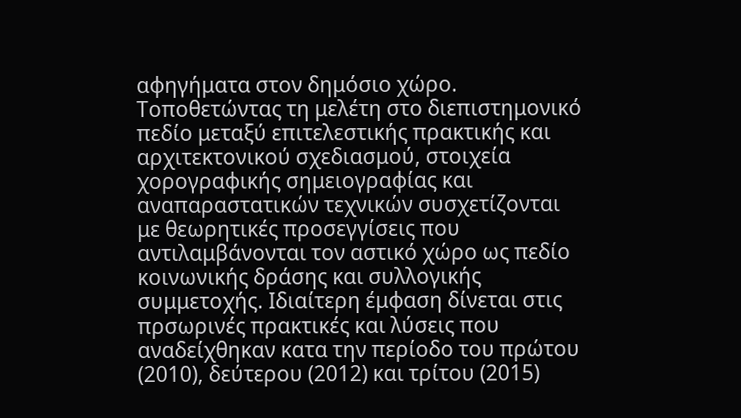αφηγήματα στον δημόσιο χώρο. Τοποθετώντας τη μελέτη στο διεπιστημονικό πεδίο μεταξύ επιτελεστικής πρακτικής και αρχιτεκτονικού σχεδιασμού, στοιχεία χορογραφικής σημειογραφίας και αναπαραστατικών τεχνικών συσχετίζονται με θεωρητικές προσεγγίσεις που αντιλαμβάνονται τον αστικό χώρο ως πεδίο κοινωνικής δράσης και συλλογικής συμμετοχής. Ιδιαίτερη έμφαση δίνεται στις πρσωρινές πρακτικές και λύσεις που αναδείχθηκαν κατα την περίοδο του πρώτου (2010), δεύτερου (2012) και τρίτου (2015)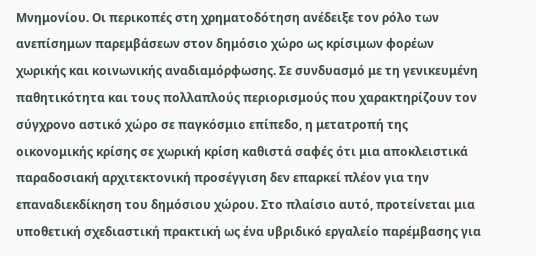Μνημονίου. Οι περικοπές στη χρηματοδότηση ανέδειξε τον ρόλο των ανεπίσημων παρεμβάσεων στον δημόσιο χώρο ως κρίσιμων φορέων χωρικής και κοινωνικής αναδιαμόρφωσης. Σε συνδυασμό με τη γενικευμένη παθητικότητα και τους πολλαπλούς περιορισμούς που χαρακτηρίζουν τον σύγχρονο αστικό χώρο σε παγκόσμιο επίπεδο, η μετατροπή της οικονομικής κρίσης σε χωρική κρίση καθιστά σαφές ότι μια αποκλειστικά παραδοσιακή αρχιτεκτονική προσέγγιση δεν επαρκεί πλέον για την επαναδιεκδίκηση του δημόσιου χώρου. Στο πλαίσιο αυτό, προτείνεται μια υποθετική σχεδιαστική πρακτική ως ένα υβριδικό εργαλείο παρέμβασης για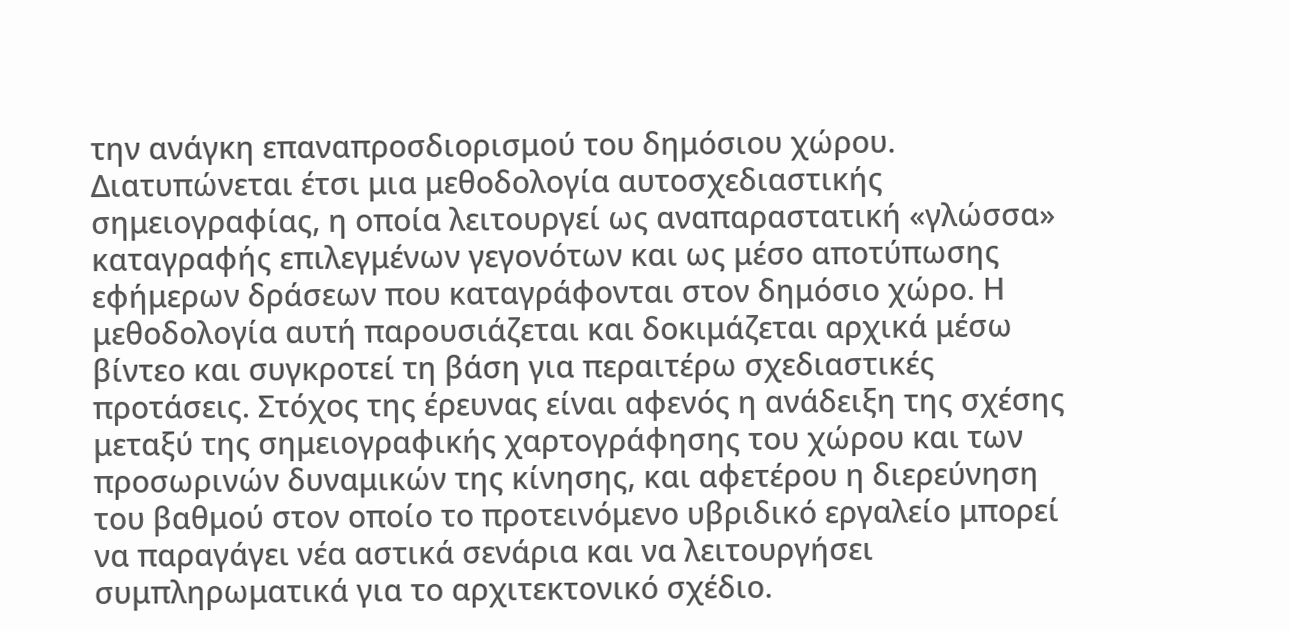την ανάγκη επαναπροσδιορισμού του δημόσιου χώρου. Διατυπώνεται έτσι μια μεθοδολογία αυτοσχεδιαστικής σημειογραφίας, η οποία λειτουργεί ως αναπαραστατική «γλώσσα» καταγραφής επιλεγμένων γεγονότων και ως μέσο αποτύπωσης εφήμερων δράσεων που καταγράφονται στον δημόσιο χώρο. Η μεθοδολογία αυτή παρουσιάζεται και δοκιμάζεται αρχικά μέσω βίντεο και συγκροτεί τη βάση για περαιτέρω σχεδιαστικές προτάσεις. Στόχος της έρευνας είναι αφενός η ανάδειξη της σχέσης μεταξύ της σημειογραφικής χαρτογράφησης του χώρου και των προσωρινών δυναμικών της κίνησης, και αφετέρου η διερεύνηση του βαθμού στον οποίο το προτεινόμενο υβριδικό εργαλείο μπορεί να παραγάγει νέα αστικά σενάρια και να λειτουργήσει συμπληρωματικά για το αρχιτεκτονικό σχέδιο.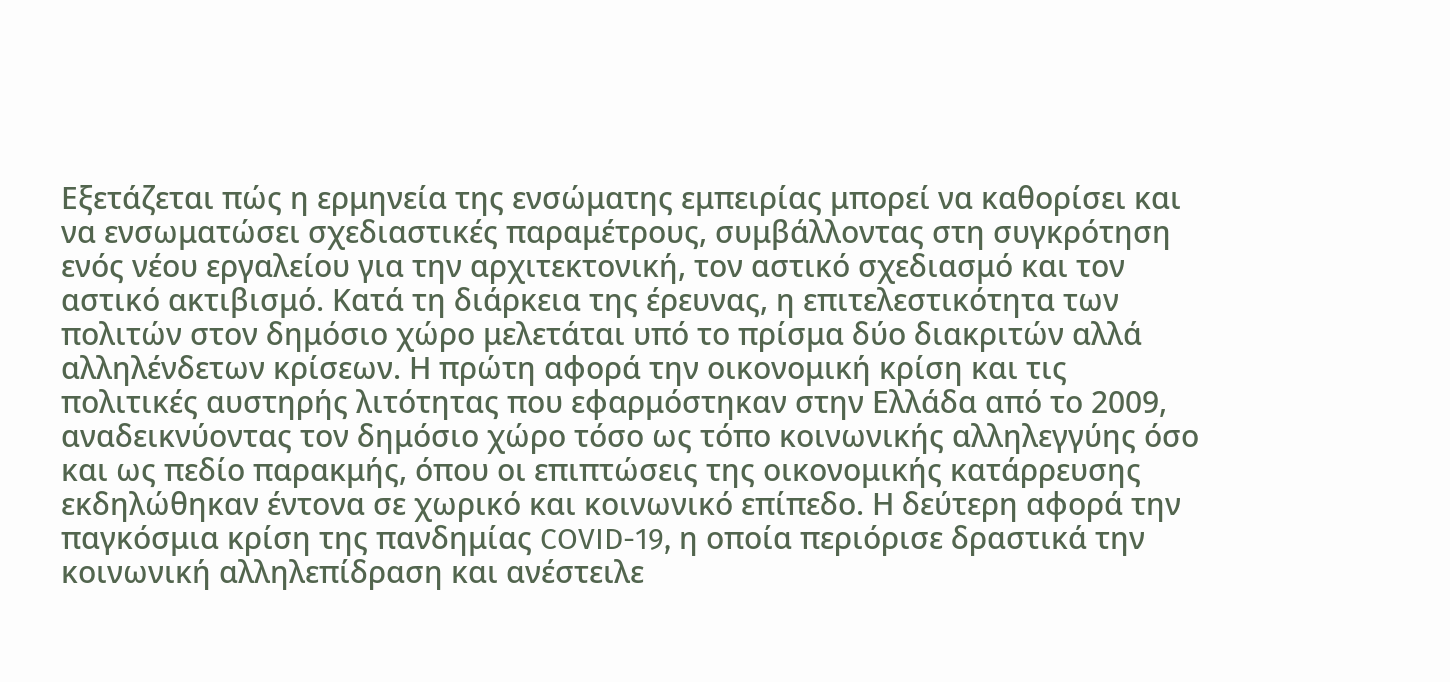Εξετάζεται πώς η ερμηνεία της ενσώματης εμπειρίας μπορεί να καθορίσει και να ενσωματώσει σχεδιαστικές παραμέτρους, συμβάλλοντας στη συγκρότηση ενός νέου εργαλείου για την αρχιτεκτονική, τον αστικό σχεδιασμό και τον αστικό ακτιβισμό. Κατά τη διάρκεια της έρευνας, η επιτελεστικότητα των πολιτών στον δημόσιο χώρο μελετάται υπό το πρίσμα δύο διακριτών αλλά αλληλένδετων κρίσεων. Η πρώτη αφορά την οικονομική κρίση και τις πολιτικές αυστηρής λιτότητας που εφαρμόστηκαν στην Ελλάδα από το 2009, αναδεικνύοντας τον δημόσιο χώρο τόσο ως τόπο κοινωνικής αλληλεγγύης όσο και ως πεδίο παρακμής, όπου οι επιπτώσεις της οικονομικής κατάρρευσης εκδηλώθηκαν έντονα σε χωρικό και κοινωνικό επίπεδο. Η δεύτερη αφορά την παγκόσμια κρίση της πανδημίας COVID-19, η οποία περιόρισε δραστικά την κοινωνική αλληλεπίδραση και ανέστειλε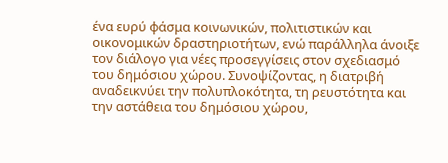ένα ευρύ φάσμα κοινωνικών, πολιτιστικών και οικονομικών δραστηριοτήτων, ενώ παράλληλα άνοιξε τον διάλογο για νέες προσεγγίσεις στον σχεδιασμό του δημόσιου χώρου. Συνοψίζοντας, η διατριβή αναδεικνύει την πολυπλοκότητα, τη ρευστότητα και την αστάθεια του δημόσιου χώρου,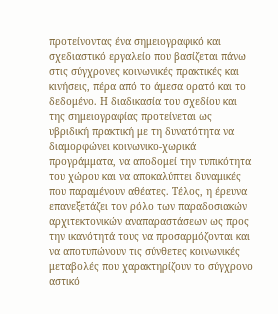προτείνοντας ένα σημειογραφικό και σχεδιαστικό εργαλείο που βασίζεται πάνω στις σύγχρονες κοινωνικές πρακτικές και κινήσεις, πέρα από το άμεσα ορατό και το δεδομένο. Η διαδικασία του σχεδίου και της σημειογραφίας προτείνεται ως υβριδική πρακτική με τη δυνατότητα να διαμορφώνει κοινωνικο-χωρικά προγράμματα, να αποδομεί την τυπικότητα του χώρου και να αποκαλύπτει δυναμικές που παραμένουν αθέατες. Τέλος, η έρευνα επανεξετάζει τον ρόλο των παραδοσιακών αρχιτεκτονικών αναπαραστάσεων ως προς την ικανότητά τους να προσαρμόζονται και να αποτυπώνουν τις σύνθετες κοινωνικές μεταβολές που χαρακτηρίζουν το σύγχρονο αστικό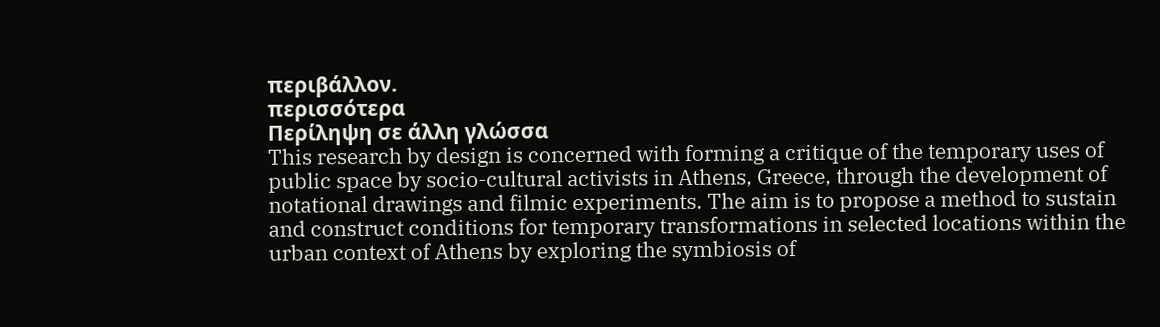περιβάλλον.
περισσότερα
Περίληψη σε άλλη γλώσσα
This research by design is concerned with forming a critique of the temporary uses of public space by socio-cultural activists in Athens, Greece, through the development of notational drawings and filmic experiments. The aim is to propose a method to sustain and construct conditions for temporary transformations in selected locations within the urban context of Athens by exploring the symbiosis of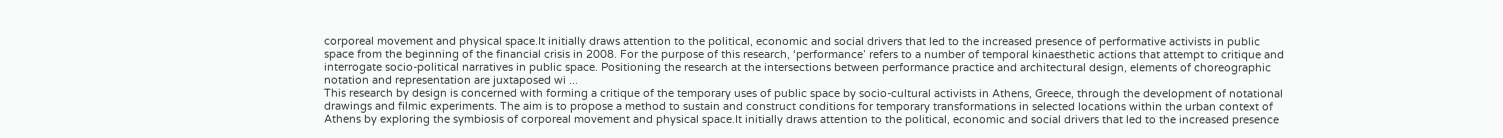corporeal movement and physical space.It initially draws attention to the political, economic and social drivers that led to the increased presence of performative activists in public space from the beginning of the financial crisis in 2008. For the purpose of this research, ‘performance’ refers to a number of temporal kinaesthetic actions that attempt to critique and interrogate socio-political narratives in public space. Positioning the research at the intersections between performance practice and architectural design, elements of choreographic notation and representation are juxtaposed wi ...
This research by design is concerned with forming a critique of the temporary uses of public space by socio-cultural activists in Athens, Greece, through the development of notational drawings and filmic experiments. The aim is to propose a method to sustain and construct conditions for temporary transformations in selected locations within the urban context of Athens by exploring the symbiosis of corporeal movement and physical space.It initially draws attention to the political, economic and social drivers that led to the increased presence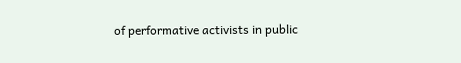of performative activists in public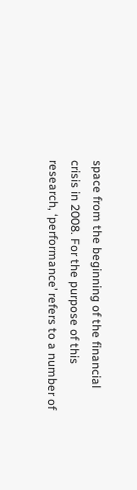space from the beginning of the financial crisis in 2008. For the purpose of this research, ‘performance’ refers to a number of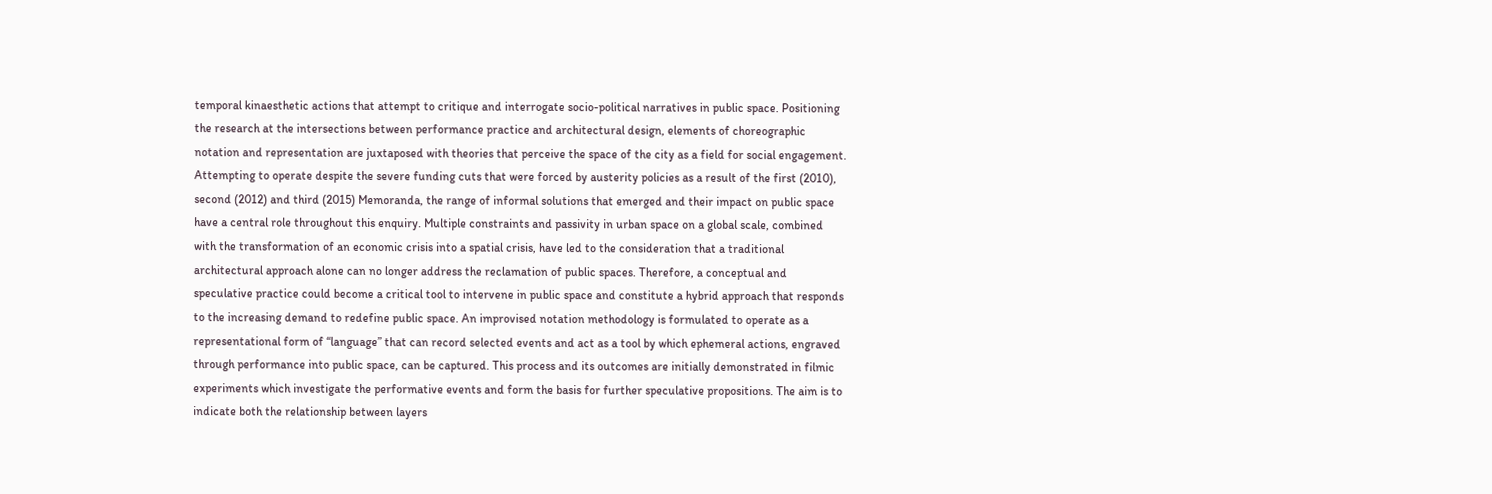temporal kinaesthetic actions that attempt to critique and interrogate socio-political narratives in public space. Positioning the research at the intersections between performance practice and architectural design, elements of choreographic notation and representation are juxtaposed with theories that perceive the space of the city as a field for social engagement. Attempting to operate despite the severe funding cuts that were forced by austerity policies as a result of the first (2010), second (2012) and third (2015) Memoranda, the range of informal solutions that emerged and their impact on public space have a central role throughout this enquiry. Multiple constraints and passivity in urban space on a global scale, combined with the transformation of an economic crisis into a spatial crisis, have led to the consideration that a traditional architectural approach alone can no longer address the reclamation of public spaces. Therefore, a conceptual and speculative practice could become a critical tool to intervene in public space and constitute a hybrid approach that responds to the increasing demand to redefine public space. An improvised notation methodology is formulated to operate as a representational form of “language” that can record selected events and act as a tool by which ephemeral actions, engraved through performance into public space, can be captured. This process and its outcomes are initially demonstrated in filmic experiments which investigate the performative events and form the basis for further speculative propositions. The aim is to indicate both the relationship between layers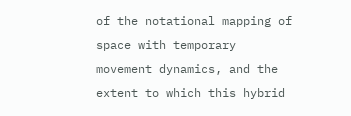of the notational mapping of space with temporary movement dynamics, and the extent to which this hybrid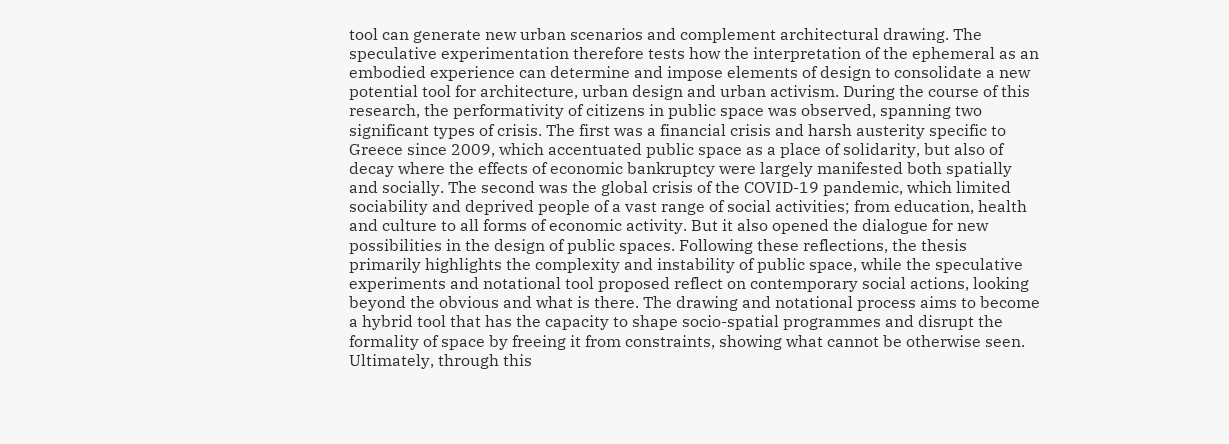tool can generate new urban scenarios and complement architectural drawing. The speculative experimentation therefore tests how the interpretation of the ephemeral as an embodied experience can determine and impose elements of design to consolidate a new potential tool for architecture, urban design and urban activism. During the course of this research, the performativity of citizens in public space was observed, spanning two significant types of crisis. The first was a financial crisis and harsh austerity specific to Greece since 2009, which accentuated public space as a place of solidarity, but also of decay where the effects of economic bankruptcy were largely manifested both spatially and socially. The second was the global crisis of the COVID-19 pandemic, which limited sociability and deprived people of a vast range of social activities; from education, health and culture to all forms of economic activity. But it also opened the dialogue for new possibilities in the design of public spaces. Following these reflections, the thesis primarily highlights the complexity and instability of public space, while the speculative experiments and notational tool proposed reflect on contemporary social actions, looking beyond the obvious and what is there. The drawing and notational process aims to become a hybrid tool that has the capacity to shape socio-spatial programmes and disrupt the formality of space by freeing it from constraints, showing what cannot be otherwise seen. Ultimately, through this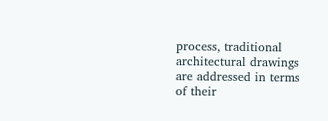process, traditional architectural drawings are addressed in terms of their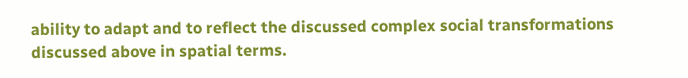ability to adapt and to reflect the discussed complex social transformations discussed above in spatial terms.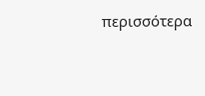περισσότερα